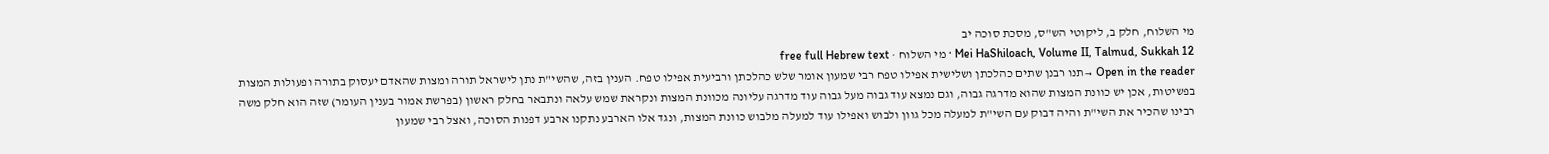מי השלוח, חלק ב, ליקוטי הש"ס, מסכת סוכה יב
Mei HaShiloach, Volume II, Talmud, Sukkah 12 · מי השלוח · free full Hebrew text
Open in the reader →תנו רבנן שתים כהלכתן ושלישית אפילו טפח רבי שמעון אומר שלש כהלכתן ורביעית אפילו טפח. הענין בזה, שהשי"ת נתן לישראל תורה ומצות שהאדם יעסוק בתורה ופעולות המצות בפשיטות, אכן יש כוונת המצות שהוא מדרגה גבוה, וגם נמצא עוד גבוה מעל גבוה עוד מדרגה עליונה מכוונת המצות ונקראת שמש עלאה ונתבאר בחלק ראשון (בפרשת אמור בענין העומר) שזה הוא חלק משה רבינו שהכיר את השי"ת והיה דבוק עם השי"ת למעלה מכל גוון ולבוש ואפילו עוד למעלה מלבוש כוונת המצות, ונגד אלו הארבע נתקנו ארבע דפנות הסוכה, ואצל רבי שמעון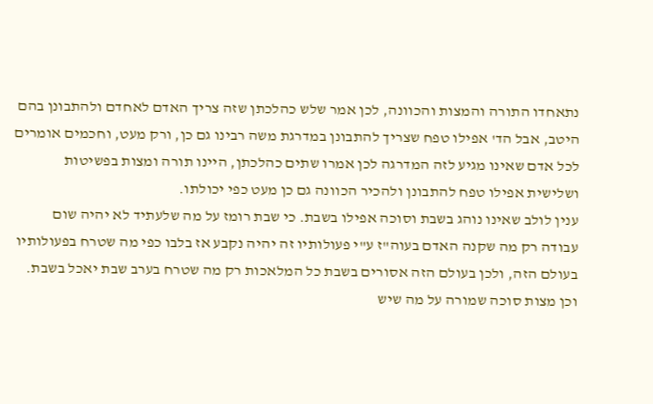נתאחדו התורה והמצות והכוונה, לכן אמר שלש כהלכתן שזה צריך האדם לאחדם ולהתבונן בהם היטב, אבל הד' אפילו טפח שצריך להתבונן במדרגת משה רבינו גם כן, ורק מעט, וחכמים אומרים לכל אדם שאינו מגיע לזה המדרגה לכן אמרו שתים כהלכתן, היינו תורה ומצות בפשיטות ושלישית אפילו טפח להתבונן ולהכיר הכוונה גם כן מעט כפי יכולתו.
ענין לולב שאינו נוהג בשבת וסוכה אפילו בשבת. כי שבת רומז על מה שלעתיד לא יהיה שום עבודה רק מה שקנה האדם בעוה"ז ע"י פעולותיו זה יהיה נקבע אז בלבו כפי מה שטרח בפעולותיו בעולם הזה, ולכן בעולם הזה אסורים בשבת כל המלאכות רק מה שטרח בערב שבת יאכל בשבת. וכן מצות סוכה שמורה על מה שיש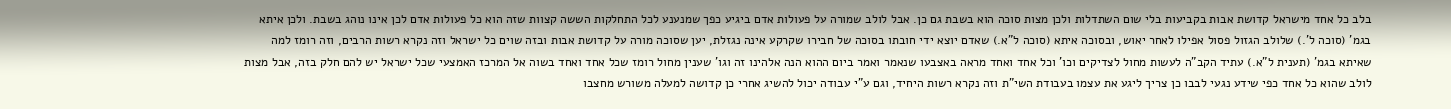בלב כל אחד מישראל קדושת אבות בקביעות בלי שום השתדלות ולכן מצות סוכה הוא בשבת גם כן. אבל לולב שמורה על פעולות אדם ביגיע כפך שמנענע לכל התחלקות הששה קצוות שזה הוא כל פעולות אדם לכן אינו נוהג בשבת. ולכן איתא בגמ' (סוכה ל'.) שלולב הגזול פסול אפילו לאחר יאוש, ובסוכה איתא (סוכה ל"א.) שאדם יוצא ידי חובתו בסוכה של חבירו שקרקע אינה נגזלת, יען שסוכה מורה על קדושת אבות ובזה שוים כל ישראל וזה נקרא רשות הרבים, וזה רומז למה שאיתא בגמ' (תענית ל"א.) עתיד הקב"ה לעשות מחול לצדיקים וכו' וכל אחד ואחד מראה באצבעו שנאמר ואמר ביום ההוא הנה אלהינו זה וגו' שענין מחול רומז שכל אחד ואחד בשוה אל המרכז האמצעי שכל ישראל יש להם חלק בזה, אבל מצות לולב שהוא כל אחד כפי שידע נגעי לבבו כן צריך ליגע את עצמו בעבודת השי"ת וזה נקרא רשות היחיד, וגם ע"י עבודה יכול להשיג אחרי כן קדושה למעלה משורש מחצבו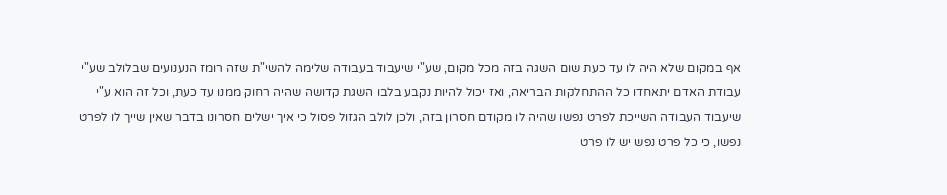אף במקום שלא היה לו עד כעת שום השגה בזה מכל מקום, שע"י שיעבוד בעבודה שלימה להשי"ת שזה רומז הנענועים שבלולב שע"י עבודת האדם יתאחדו כל ההתחלקות הבריאה, ואז יכול להיות נקבע בלבו השגת קדושה שהיה רחוק ממנו עד כעת, וכל זה הוא ע"י שיעבוד העבודה השייכת לפרט נפשו שהיה לו מקודם חסרון בזה, ולכן לולב הגזול פסול כי איך ישלים חסרונו בדבר שאין שייך לו לפרט נפשו, כי כל פרט נפש יש לו פרט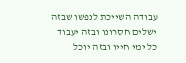עבודה השייכת לנפשו שבזה ישלים חסרונו ובזה יעבוד כל ימי חייו ובזה יוכל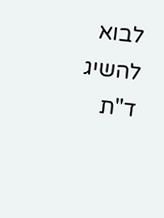לבוא להשיג ד"ת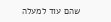שהם עוד למעלה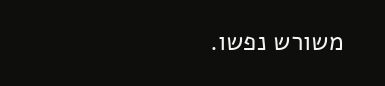משורש נפשו.